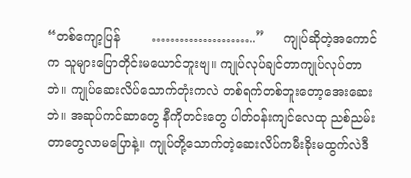“တစ်ကျော့ပြန်        …………………..”     ကျုပ်ဆိုတဲ့အကောင်က သူများပြောတိုင်းမယောင်ဘူးဗျ။ ကျုပ်လုပ်ချင်တာကျုပ်လုပ်တာဘဲ။ ကျုပ်ဆေးလိပ်သောက်တုံးကလဲ တစ်ရက်တစ်ဘူးတော့အေးဆေးဘဲ။ အဆုပ်ကင်ဆာတွေ နီကိုတင်းတွေ ပါတ်ဝန်းကျင်လေထု ညစ်ညမ်းတာတွေလာမပြောနဲ့။ ကျုပ်တို့သောက်တဲ့ဆေးလိပ်ကမီးခိုးမထွက်လဲဒီ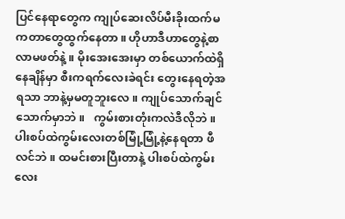ပြင်နေရာတွေက ကျုပ်ဆေးလိပ်မီးခိုးထက်မကတာတွေထွက်နေတာ။ ဟိုဟာဒီဟာတွေနဲ့စာလာမဖတ်နဲ့ ။ မိုးအေးအေးမှာ တစ်ယောက်ထဲရှိနေချိန်မှာ စီးကရက်လေးခဲရင်း တွေးနေရတဲ့အရသာ ဘာနဲ့မှမတူဘူးလေ။ ကျုပ်သောက်ချင်သောက်မှာဘဲ။   ကွမ်းစားတုံးကလဲဒီလိုဘဲ။ ပါးစပ်ထဲကွမ်းလေးတစ်မြုံ့မြုံ့နဲ့နေရတာ ဖီလင်ဘဲ။ ထမင်းစားပြီးတာနဲ့ ပါးစပ်ထဲကွမ်းလေး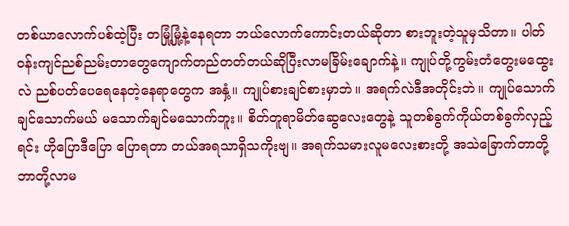တစ်ယာလောက်ပစ်ထဲ့ပြီး တမြုံ့မြုံ့နဲ့နေရတာ ဘယ်လောက်ကောင်းတယ်ဆိုတာ စားဘူးတဲ့သူမှသိတာ။ ပါတ်ဝန်းကျင်ညစ်ညမ်းတာတွေကျောက်တည်တတ်တယ်ဆိုပြီးလာမခြိမ်းချောက်နဲ့။ ကျုပ်တို့ကွမ်းတံတွေးမထွေးလဲ ညစ်ပတ်ပေရေနေတဲ့နေရာတွေက အနှံ့။ ကျုပ်စားချင်စားမှာဘဲ။ အရက်လဲဒီအတိုင်းဘဲ။ ကျုပ်သောက်ချင်သောက်မယ် မသောက်ချင်မသောက်ဘူး။ စိတ်တူရာမိတ်ဆွေလေးတွေနဲ့ သူတစ်ခွက်ကိုယ်တစ်ခွက်လှည့်ရင်း ဟိုပြောဒီပြော ပြောရတာ တယ်အရသာရှိသကိုးဗျ။ အရက်သမားလူမလေးစားတို့ အသဲခြောက်တာတို့ ဘာတို့လာမ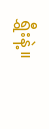ရွှီးနဲ့။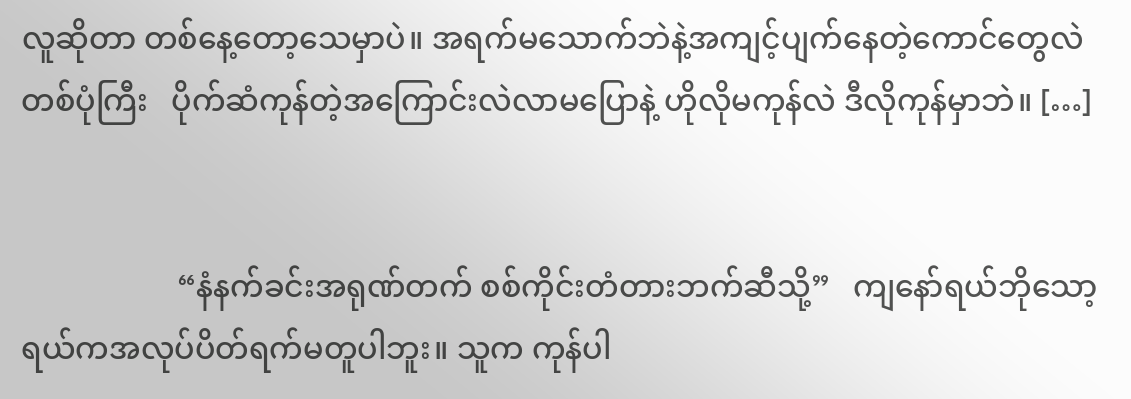လူဆိုတာ တစ်နေ့တော့သေမှာပဲ။ အရက်မသောက်ဘဲနဲ့အကျင့်ပျက်နေတဲ့ကောင်တွေလဲတစ်ပုံကြီး   ပိုက်ဆံကုန်တဲ့အကြောင်းလဲလာမပြောနဲ့ ဟိုလိုမကုန်လဲ ဒီလိုကုန်မှာဘဲ။ […]


                    “နံနက်ခင်းအရုဏ်တက် စစ်ကိုင်းတံတားဘက်ဆီသို့”   ကျနော်ရယ်ဘိုသော့ရယ်ကအလုပ်ပိတ်ရက်မတူပါဘူး။ သူက ကုန်ပါ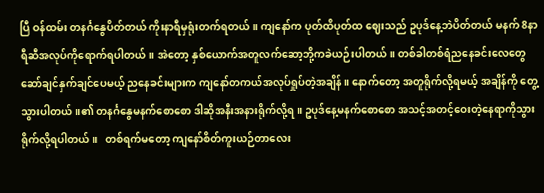ပြီ ဝန်ထမ်း တနင်္ဂနွေပိတ်တယ် ကိုးနာရီမှရုံးတက်ရတယ်။ ကျနော်က ပုတ်ထိပုတ်ထ ဈေးသည် ဥပုဒ်နေ့ဘဲပိတ်တယ် မနက် 8နာရီဆီအလုပ်ကိုရောက်ရပါတယ်။ အဲတော့ နှစ်ယောက်အတူလက်ဆော့ဘို့ကခဲယဉ်းပါတယ်။ တစ်ခါတစ်ရံညနေခင်းလေတွေဆော်ချင်နှက်ချင်ပေမယ့် ညနေခင်းများက ကျနော်တကယ်အလုပ်ရှုပ်တဲ့အချိန်။ နောက်တော့ အတူရိုက်လို့ရမယ့် အချိန်ကို တွေ့သွားပါတယ်။၏ တနင်္ဂနွေမနက်စောစော ဒါဆိုအနီးအနားရိုက်လို့ရ။ ဥပုဒ်နေ့မနက်စောစော အသင့်အတင့်ဝေးတဲ့နေရာကိုသွားရိုက်လို့ရပါတယ်။   တစ်ရက်မတော့ ကျနော်စိတ်ကူးယဉ်တာလေး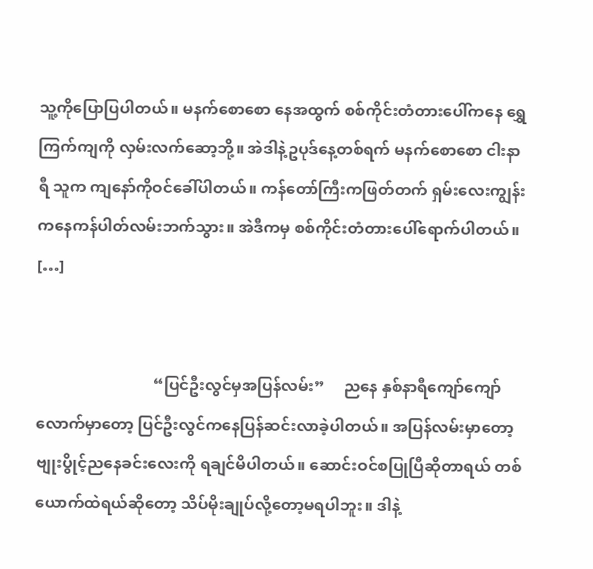သူ့ကိုပြောပြပါတယ်။ မနက်စောစော နေအထွက် စစ်ကိုင်းတံတားပေါ်ကနေ ရွှေကြက်ကျကို လှမ်းလက်ဆော့ဘို့။ အဲဒါနဲ့ဥပုဒ်နေ့တစ်ရက် မနက်စောစော ငါးနာရီ သူက ကျနော်ကိုဝင်ခေါ်ပါတယ်။ ကန်တော်ကြီးကဖြတ်တက် ရှမ်းလေးကျွန်းကနေကန်ပါတ်လမ်းဘက်သွား။ အဲဒီကမှ စစ်ကိုင်းတံတားပေါ်ရောက်ပါတယ်။ […]


                              “ပြင်ဦးလွင်မှအပြန်လမ်း”     ညနေ နှစ်နာရီကျော်ကျော်လောက်မှာတော့ ပြင်ဦးလွင်ကနေပြန်ဆင်းလာခဲ့ပါတယ်။ အပြန်လမ်းမှာတော့ ဗျုးပွိုင့်ညနေခင်းလေးကို ရချင်မိပါတယ်။ ဆောင်းဝင်စပြုပြီဆိုတာရယ် တစ်ယောက်ထဲရယ်ဆိုတော့ သိပ်မိုးချုပ်လို့တော့မရပါဘူး။ ဒါနဲ့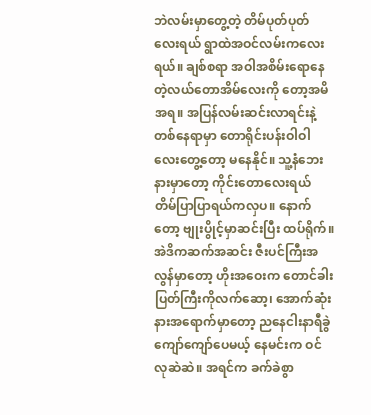ဘဲလမ်းမှာတွေ့တဲ့ တိမ်ပုတ်ပုတ်လေးရယ် ရွာထဲအဝင်လမ်းကလေးရယ်။ ချစ်စရာ အဝါအစိမ်းရောနေတဲ့လယ်တောအိမ်လေးကို တော့အမိအရ။ အပြန်လမ်းဆင်းလာရင်းနဲ့တစ်နေရာမှာ တောရိုင်းပန်းဝါဝါလေးတွေ့တော့ မနေနိုင်။ သူ့နံဘေးနားမှာတော့ ကိုင်းတောလေးရယ် တိမ်ပြာပြာရယ်ကလှပ။ နောက်တော့ ဗျုးပွိုင့်မှာဆင်းပြီး ထပ်ရိုက်။ အဲဒိကဆက်အဆင်း ဇီးပင်ကြီးအလွန်မှာတော့ ဟိုးအဝေးက တောင်ခါးပြတ်ကြီးကိုလက်ဆော့၊ အောက်ဆုံးနားအရောက်မှာတော့ ညနေငါးနာရီခွဲကျော်ကျော်ပေမယ့် နေမင်းက ဝင်လုဆဲဆဲ။ အရင်က ခက်ခဲစွာ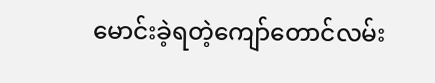မောင်းခဲ့ရတဲ့ကျော်တောင်လမ်း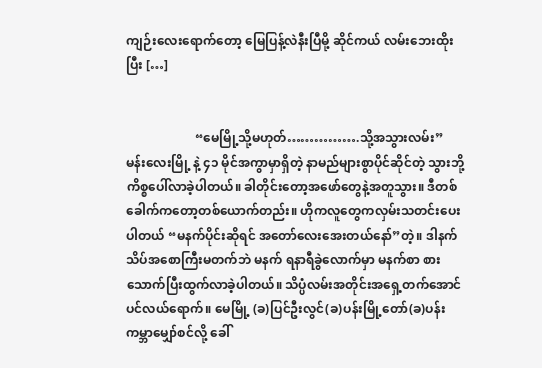ကျဉ်းလေးရောက်တော့ မြေပြန့်လဲနီးပြီမို့ ဆိုင်ကယ် လမ်းဘေးထိုးပြီး […]


                      “မေမြို့သို့မဟုတ်…………….သို့အသွားလမ်း”   မန်းလေးမြို့ နဲ့ ၄၁ မိုင်အကွာမှာရှိတဲ့ နာမည်များစွာပိုင်ဆိုင်တဲ့ သွားဘို့ ကိစ္စပေါ်လာခဲ့ပါတယ်။ ခါတိုင်းတော့အဖော်တွေနဲ့အတူသွား။ ဒီတစ်ခေါက်ကတော့တစ်ယောက်တည်း။ ဟိုကလူတွေကလှမ်းသတင်းပေးပါတယ် “မနက်ပိုင်းဆိုရင် အတော်လေးအေးတယ်နော်”တဲ့။ ဒါနက်သိပ်အစောကြီးမတက်ဘဲ မနက် ရနာရီခွဲလောက်မှာ မနက်စာ စားသောက်ပြီးထွက်လာခဲ့ပါတယ်။ သိပ္ပံလမ်းအတိုင်းအရှေ့တက်အောင်ပင်လယ်ရောက်။ မေမြို့ (ခ)ပြင်ဦးလွင်(ခ)ပန်းမြို့တော်(ခ)ပန်းကမ္ဘာမျှော်စင်လို့ ခေါ်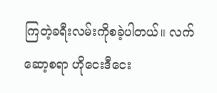ကြတဲ့ခရီးလမ်းကိုစခဲ့ပါတယ်။ လက်ဆော့စရာ ဟိုငေးဒီငေး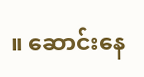။ ဆောင်းနေ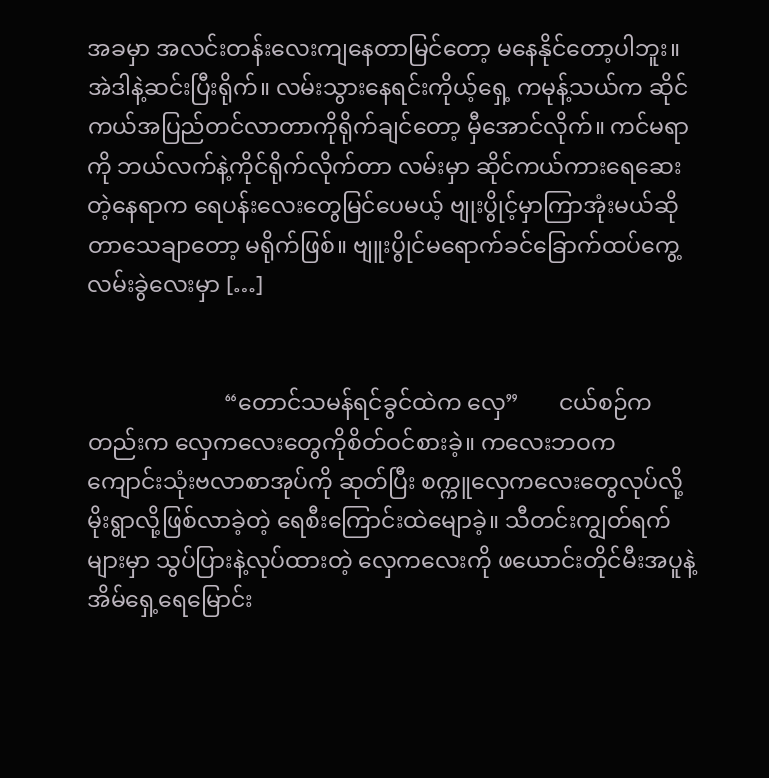အခမှာ အလင်းတန်းလေးကျနေတာမြင်တော့ မနေနိုင်တော့ပါဘူး။ အဲဒါနဲ့ဆင်းပြီးရိုက်။ လမ်းသွားနေရင်းကိုယ့်ရှေ့ ကမုန့်သယ်က ဆိုင်ကယ်အပြည်တင်လာတာကိုရိုက်ချင်တော့ မှီအောင်လိုက်။ ကင်မရာကို ဘယ်လက်နဲ့ကိုင်ရိုက်လိုက်တာ လမ်းမှာ ဆိုင်ကယ်ကားရေဆေးတဲ့နေရာက ရေပန်းလေးတွေမြင်ပေမယ့် ဗျုးပွိုင့်မှာကြာအုံးမယ်ဆိုတာသေချာတော့ မရိုက်ဖြစ်။ ဗျူးပွိုင်မရောက်ခင်ခြောက်ထပ်ကွေ့လမ်းခွဲလေးမှာ […]


                        “တောင်သမန်ရင်ခွင်ထဲက လှေ”       ငယ်စဉ်ကတည်းက လှေကလေးတွေကိုစိတ်ဝင်စားခဲ့။ ကလေးဘဝက ကျောင်းသုံးဗလာစာအုပ်ကို ဆုတ်ပြီး စက္ကူလှေကလေးတွေလုပ်လို့ မိုးရွာလို့ဖြစ်လာခဲ့တဲ့ ရေစီးကြောင်းထဲမျောခဲ့။ သီတင်းကျွတ်ရက်များမှာ သွပ်ပြားနဲ့လုပ်ထားတဲ့ လှေကလေးကို ဖယောင်းတိုင်မီးအပူနဲ့ အိမ်ရှေ့ရေမြောင်း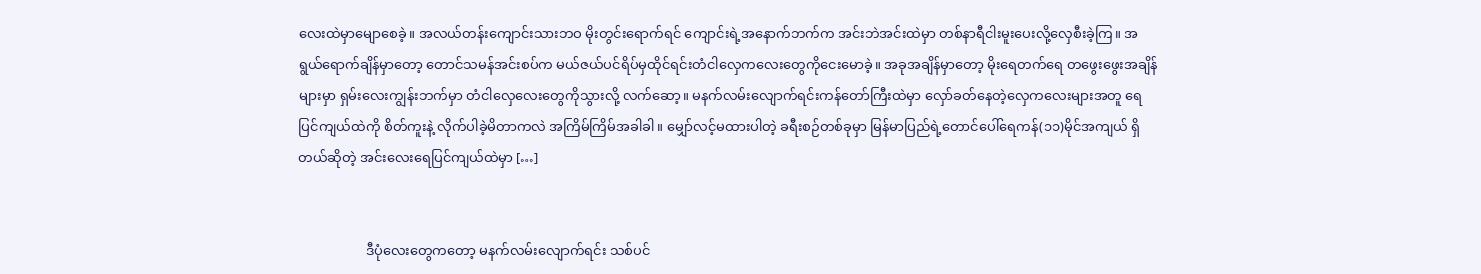လေးထဲမှာမျောစေခဲ့။ အလယ်တန်းကျောင်းသားဘဝ မိုးတွင်းရောက်ရင် ကျောင်းရဲ့အနောက်ဘက်က အင်းဘဲအင်းထဲမှာ တစ်နာရီငါးမူးပေးလို့လှေစီးခဲ့ကြ။ အရွယ်ရောက်ချိန်မှာတော့ တောင်သမန်အင်းစပ်က မယ်ဇယ်ပင်ရိပ်မှထိုင်ရင်းတံငါလှေကလေးတွေကိုငေးမောခဲ့။ အခုအချိန်မှာတော့ မိုးရေတက်ရေ တဖွေးဖွေးအချိန်များမှာ ရှမ်းလေးကျွန်းဘက်မှာ တံငါလှေလေးတွေကိုသွားလို့ လက်ဆော့။ မနက်လမ်းလျောက်ရင်းကန်တော်ကြီးထဲမှာ လှော်ခတ်နေတဲ့လှေကလေးများအတူ ရေပြင်ကျယ်ထဲကို စိတ်ကူးနဲ့ လိုက်ပါခဲ့မိတာကလဲ အကြိမ်ကြိမ်အခါခါ။ မျှော်လင့်မထားပါတဲ့ ခရီးစဉ်တစ်ခုမှာ မြန်မာပြည်ရဲ့တောင်ပေါ်ရေကန်(၁၁)မိုင်အကျယ် ရှိတယ်ဆိုတဲ့ အင်းလေးရေပြင်ကျယ်ထဲမှာ […]


                    ဒီပုံလေးတွေကတော့ မနက်လမ်းလျောက်ရင်း သစ်ပင်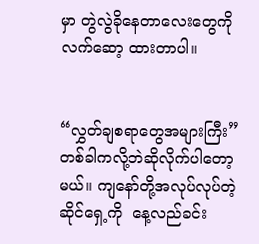မှာ တွဲလွဲခိုနေတာလေးတွေကို လက်ဆော့ ထားတာပါ။


“လွှတ်ချစရာတွေအများကြီး”     တစ်ခါကလို့ဘဲဆိုလိုက်ပါတော့မယ်။ ကျနော်တို့အလုပ်လုပ်တဲ့ဆိုင်ရှေ့ကို  နေ့လည်ခင်း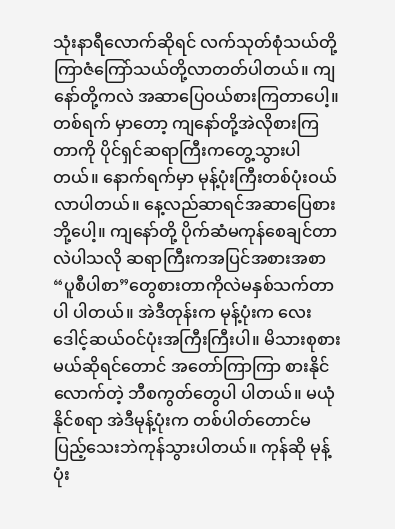သုံးနာရီလောက်ဆိုရင် လက်သုတ်စုံသယ်တို့ ကြာဇံကြော်သယ်တို့လာတတ်ပါတယ်။ ကျနော်တို့ကလဲ အဆာပြေဝယ်စားကြတာပေါ့။ တစ်ရက် မှာတော့ ကျနော်တို့အဲလိုစားကြတာကို ပိုင်ရှင်ဆရာကြီးကတွေ့သွားပါတယ်။ နောက်ရက်မှာ မုန့်ပုံးကြီးတစ်ပုံးဝယ်လာပါတယ်။ နေ့လည်ဆာရင်အဆာပြေစားဘို့ပေါ့။ ကျနော်တို့ ပိုက်ဆံမကုန်စေချင်တာလဲပါသလို ဆရာကြီးကအပြင်အစားအစာ “ပူစီပါစာ”တွေစားတာကိုလဲမနှစ်သက်တာပါ ပါတယ်။ အဲဒီတုန်းက မုန့်ပုံးက လေးဒေါင့်ဆယ်ဝင်ပုံးအကြီးကြီးပါ။ မိသားစုစားမယ်ဆိုရင်တောင် အတော်ကြာကြာ စားနိုင်လောက်တဲ့ ဘီစကွတ်တွေပါ ပါတယ်။ မယုံနိုင်စရာ အဲဒီမုန့်ပုံးက တစ်ပါတ်တောင်မပြည့်သေးဘဲကုန်သွားပါတယ်။ ကုန်ဆို မုန့်ပုံး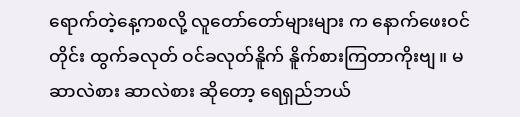ရောက်တဲ့နေ့ကစလို့ လူတော်တော်များများ က နောက်ဖေးဝင်တိုင်း ထွက်ခလုတ် ဝင်ခလုတ်နိူက် နိူက်စားကြတာကိုးဗျ။ မဆာလဲစား ဆာလဲစား ဆိုတော့ ရေရှည်ဘယ်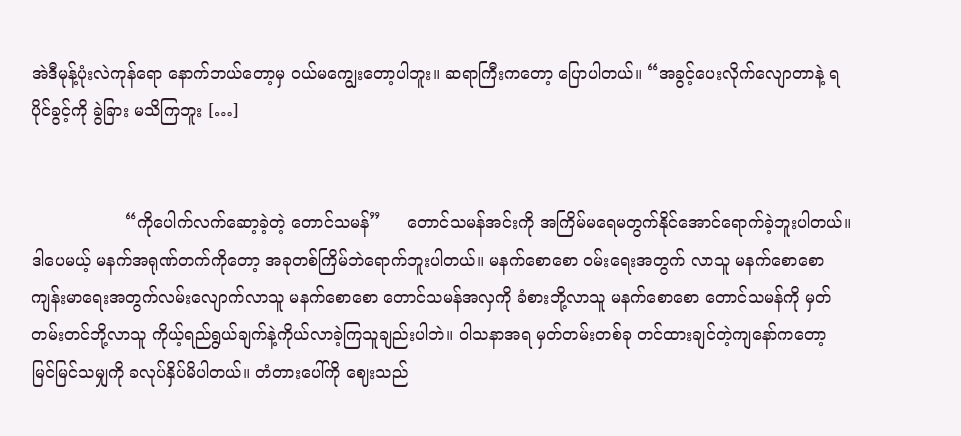အဲဒီမုန့်ပုံးလဲကုန်ရော နောက်ဘယ်တော့မှ ဝယ်မကျွေးတော့ပါဘူး။ ဆရာကြီးကတော့ ပြောပါတယ်။ “အခွင့်ပေးလိုက်လျောတာနဲ့ ရပိုင်ခွင့်ကို ခွဲခြား မသိကြဘူး […]


                  “ကိုပေါက်လက်ဆော့ခဲ့တဲ့ တောင်သမန်”     တောင်သမန်အင်းကို အကြိမ်မရေမတွက်နိုင်အောင်ရောက်ခဲ့ဘူးပါတယ်။ ဒါပေမယ့် မနက်အရုဏ်တက်ကိုတော့ အခုတစ်ကြိမ်ဘဲရောက်ဘူးပါတယ်။ မနက်စောစော ဝမ်းရေးအတွက် လာသူ မနက်စောစော ကျန်းမာရေးအတွက်လမ်းလျောက်လာသူ မနက်စောစော တောင်သမန်အလှကို ခံစားဘို့လာသူ မနက်စောစော တောင်သမန်ကို မှတ်တမ်းတင်ဘို့လာသူ ကိုယ့်ရည်ရွယ်ချက်နဲ့ကိုယ်လာခဲ့ကြသူချည်းပါဘဲ။ ဝါသနာအရ မှတ်တမ်းတစ်ခု တင်ထားချင်တဲ့ကျနော်ကတော့ မြင်မြင်သမျှကို ခလုပ်နှိပ်မိပါတယ်။ တံတားပေါ်ကို ဈေးသည်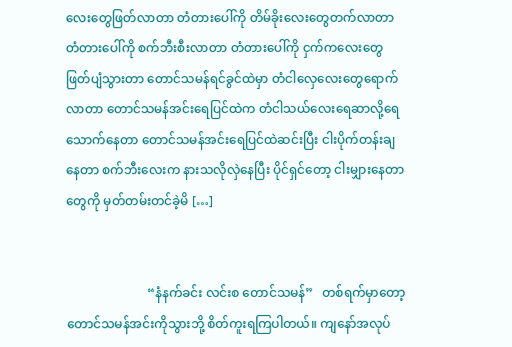လေးတွေဖြတ်လာတာ တံတားပေါ်ကို တိမ်ခိုးလေးတွေတက်လာတာ တံတားပေါ်ကို စက်ဘီးစီးလာတာ တံတားပေါ်ကို ငှက်ကလေးတွေဖြတ်ပျံသွားတာ တောင်သမန်ရင်ခွင်ထဲမှာ တံငါလှေလေးတွေရောက်လာတာ တောင်သမန်အင်းရေပြင်ထဲက တံငါသယ်လေးရေဆာလို့ရေသောက်နေတာ တောင်သမန်အင်းရေပြင်ထဲဆင်းပြီး ငါးပိုက်တန်းချနေတာ စက်ဘီးလေးက နားသလိုလှဲနေပြီး ပိုင်ရှင်တော့ ငါးမျှားနေတာ တွေကို မှတ်တမ်းတင်ခဲ့မိ […]


                          “နံနက်ခင်း လင်းစ တောင်သမန်”   တစ်ရက်မှာတော့ တောင်သမန်အင်းကိုသွားဘို့ စိတ်ကူးရကြပါတယ်။ ကျနော်အလုပ်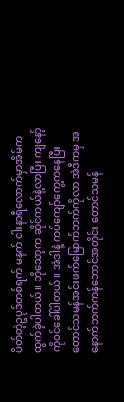ပိတ်တဲ့ဥပုဒ်တစ်ရက် မနက် ငါးနာရီလောက်မှာအိမ်ကထွက်ခဲ့ပါတယ်။ ဘိုသော့က ဆိုင်ကယ်နဲ့လာပြီး ကျနော့်ကိုဝင်ခေါ်ပါတယ်။ အဲဒါနဲ့ ကပ်ကျော်ကွေ့ကနေပြီး တောင်သမန်အင်းဖက်မြောက်ဘက်ကိုလာ အဲဒီကမှ အနောက်ဘက်ကန်ဘောင်အတိုင်း တောင်သမန်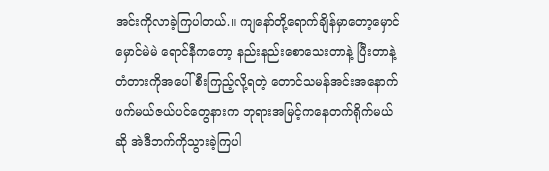အင်းကိုလာခဲ့ကြပါတယ်.။ ကျနော်တို့ရောက်ချိန်မှာတော့မှောင်မှောင်မဲမဲ ရောင်နီကတော့ နည်းနည်းစောသေးတာနဲ့ ပြီးတာနဲ့ တံတားကိုအပေါ်စီးကြည့်လို့ရတဲ့ တောင်သမန်အင်းအနောက်ဖက်မယ်ဇယ်ပင်တွေနားက ဘုရားအမြင့်ကနေတက်ရိုက်မယ်ဆို အဲဒီဘက်ကိုသွားခဲ့ကြပါ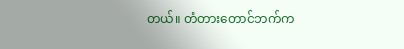တယ်။ တံတားတောင်ဘက်က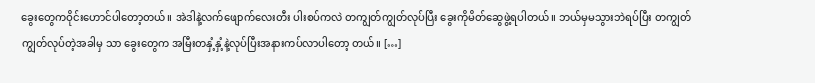ခွေးတွေကဝိုင်းဟောင်ပါတော့တယ်။ အဲဒါနဲ့လက်ဖျောက်လေးတီး ပါးစပ်ကလဲ တကျွတ်ကျွတ်လုပ်ပြီး ခွေးကိုမိတ်ဆွေဖွဲ့ရပါတယ်။ ဘယ်မှမသွားဘဲရပ်ပြီး တကျွတ်ကျွတ်လုပ်တဲ့အခါမှ သာ ခွေးတွေက အမြီးတနှံ့နှံ့နဲ့လုပ်ပြီးအနားကပ်လာပါတော့ တယ်။ […]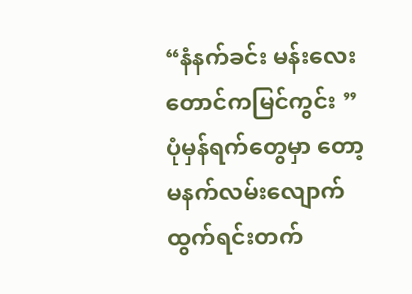“နံနက်ခင်း မန်းလေးတောင်ကမြင်ကွင်း ”   ပုံမှန်ရက်တွေမှာ တော့မနက်လမ်းလျောက်ထွက်ရင်းတက်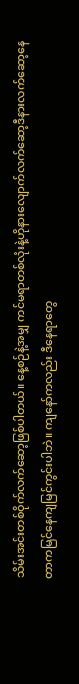သိမ်းအင်းတစ်ဝိုက်လက်ဆော့ဖြစ်ပါတယ်။ နေ့စဉ်နဲ့အမျှ ကင်မရာတစ်လုံးနဲ့ဟိုနားလျောက်လက်ဆော့ဒီနားလက်ဆော့နေတာကမြင်နေကျမြင်ကွင်းပါဘဲ။ ကျနော်ကလည်း ဒီနေရာတွေ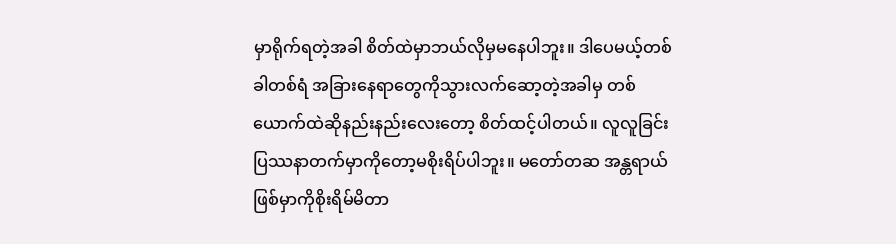မှာရိုက်ရတဲ့အခါ စိတ်ထဲမှာဘယ်လိုမှမနေပါဘူး။ ဒါပေမယ့်တစ်ခါတစ်ရံ အခြားနေရာတွေကိုသွားလက်ဆော့တဲ့အခါမှ တစ်ယောက်ထဲဆိုနည်းနည်းလေးတော့ စိတ်ထင့်ပါတယ်။ လူလူခြင်းပြဿနာတက်မှာကိုတော့မစိုးရိပ်ပါဘူး။ မတော်တဆ အန္တရာယ်ဖြစ်မှာကိုစိုးရိမ်မိတာ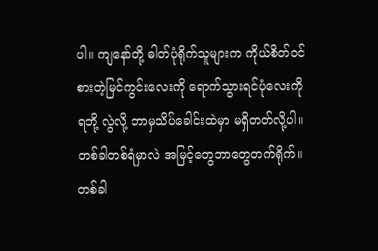ပါ။ ကျနော်တို့ ဓါတ်ပုံရိုက်သူများက ကိုယ်စိတ်ဝင်စားတဲ့မြင်ကွင်းလေးကို ရောက်သွားရင်ပုံလေးကိုရဘို့ လွဲလို့ ဘာမှသိပ်ခေါင်းထဲမှာ မရှိတတ်လို့ပါ။ တစ်ခါတစ်ရံမှာလဲ အမြင့်တွေဘာတွေတက်ရိုက်။ တစ်ခါ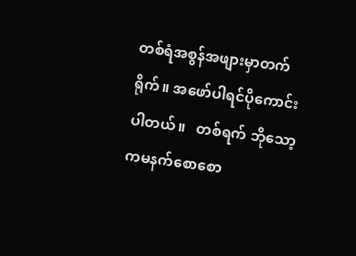တစ်ရံအစွန်အဖျားမှာတက်ရိုက်။ အဖော်ပါရင်ပိုကောင်းပါတယ်။   တစ်ရက် ဘိုသော့ကမနက်စောစော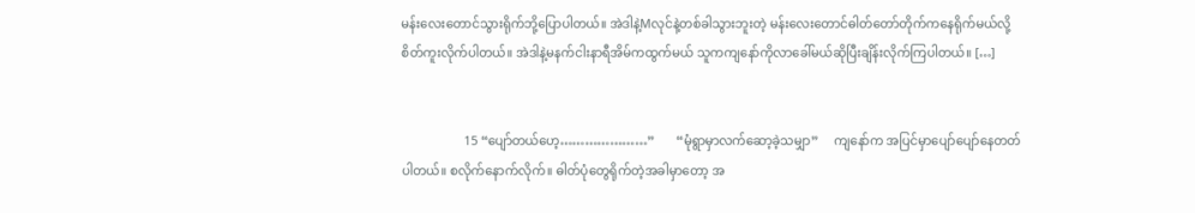မန်းလေးတောင်သွားရိုက်ဘို့ပြောပါတယ်။ အဲဒါနဲ့Mလုင်နဲ့တစ်ခါသွားဘူးတဲ့ မန်းလေးတောင်ဓါတ်တော်တိုက်ကနေရိုက်မယ်လို့စိတ်ကူးလိုက်ပါတယ်။ အဲဒါနဲ့မနက်ငါးနာရီအိမ်ကထွက်မယ် သူကကျနော်ကိုလာခေါ်မယ်ဆိုပြီးချိန်းလိုက်ကြပါတယ်။ […]


                    15 “ပျော်တယ်ဟေ့…………………”       “မုံရွာမှာလက်ဆော့ခဲ့သမျှာ”     ကျနော်က အပြင်မှာပျော်ပျော်နေတတ်ပါတယ်။ စလိုက်နောက်လိုက်။ ဓါတ်ပုံတွေရိုက်တဲ့အခါမှာတော့ အ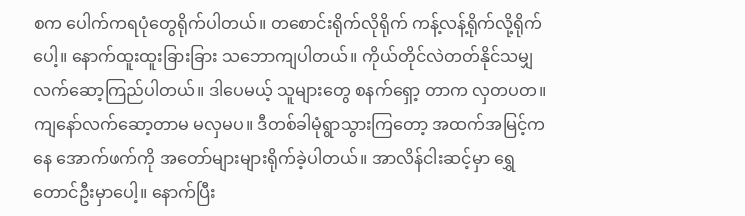စက ပေါက်ကရပုံတွေရိုက်ပါတယ်။ တစောင်းရိုက်လိုရိုက် ကန့်လန့်ရိုက်လို့ရိုက်ပေါ့။ နောက်ထူးထူးခြားခြား သဘောကျပါတယ်။ ကိုယ်တိုင်လဲတတ်နိုင်သမျှလက်ဆော့ကြည်ပါတယ်။ ဒါပေမယ့် သူများတွေ စနက်ရှော့ တာက လှတပတ။ ကျနော်လက်ဆော့တာမ မလှမပ။ ဒီတစ်ခါမုံရွာသွားကြတော့ အထက်အမြင့်ကနေ အောက်ဖက်ကို အတော်များများရိုက်ခဲ့ပါတယ်။ အာလိန်ငါးဆင့်မှာ ရွှေတောင်ဦးမှာပေါ့။ နောက်ပြီး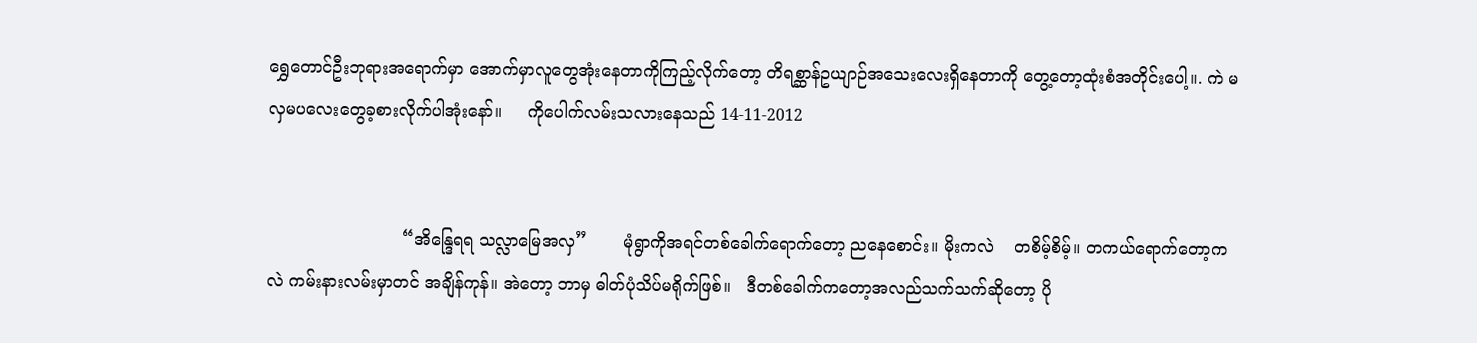ရွှေတောင်ဦးဘုရားအရောက်မှာ အောက်မှာလူတွေအုံးနေတာကိုကြည့်လိုက်တော့ တိရစ္ဆာန်ဥယျာဉ်အသေးလေးရှိနေတာကို တွေ့တော့ထုံးစံအတိုင်းပေါ့။. ကဲ မလှမပလေးတွေခ့စားလိုက်ပါအုံးနော်။     ကိုပေါက်လမ်းသလားနေသည် 14-11-2012


                          “အိန္ဒြေရရ သလ္လာမြေအလှ”       မုံရွာကိုအရင်တစ်ခေါက်ရောက်တော့ ညနေစောင်း။ မိုးကလဲ    တစိမ့်စိမ့်။ တကယ်ရောက်တော့ကလဲ ကမ်းနားလမ်းမှာတင် အချိန်ကုန်။ အဲတော့ ဘာမှ ဓါတ်ပုံသိပ်မရိုက်ဖြစ်။   ဒီတစ်ခေါက်ကတော့အလည်သက်သက်ဆိုတော့ ပို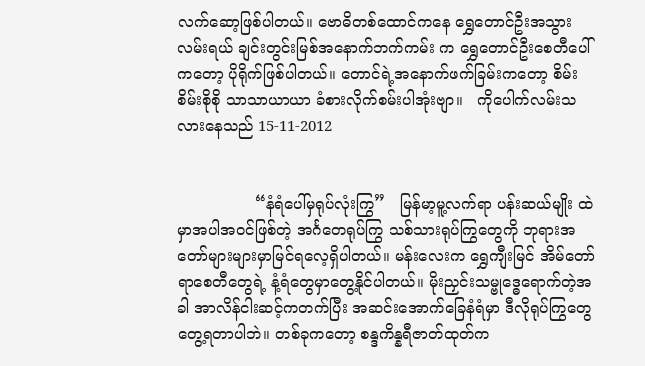လက်ဆော့ဖြစ်ပါတယ်။ ဗောဓိတစ်ထောင်ကနေ ရွှေတောင်ဦးအသွားလမ်းရယ် ချင်းတွင်းမြစ်အနောက်ဘက်ကမ်း က ရွှေတောင်ဦးစေတီပေါ်ကတော့ ပိုရိုက်ဖြစ်ပါတယ်။ တောင်ရဲ့အနောက်ဖက်ခြမ်းကတော့ စိမ်းစိမ်းစိုစို သာသာယာယာ ခံစားလိုက်စမ်းပါအုံးဗျာ။   ကိုပေါက်လမ်းသလားနေသည် 15-11-2012


                “နံရံပေါ်မှရုပ်လုံးကြွ”   မြန်မာ့မူ့လက်ရာ ပန်းဆယ်မျိုး ထဲမှာအပါအဝင်ဖြစ်တဲ့ အင်္ဂတေရုပ်ကြွ သစ်သားရုပ်ကြွတွေကို ဘုရားအတော်များများမှာမြင်ရလေ့ရှိပါတယ်။ မန်းလေးက ရွှေကျီးမြင် အိမ်တော်ရာစေတီတွေရဲ့ နံ့ရံတွေမှာတွေ့နိုင်ပါတယ်။ မိုးညှင်းသမ္ဗုဒ္ဓေရောက်တဲ့အခါ အာလိန်ငါးဆင့်ကတက်ပြီး အဆင်းအောက်ခြေနံရံမှာ ဒီလိုရုပ်ကြွတွေ တွေ့ရတာပါဘဲ။ တစ်ခုကတော့ စန္ဒကိန္နရီဇာတ်ထုတ်က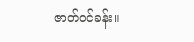ဇာတ်ဝင်ခန်း။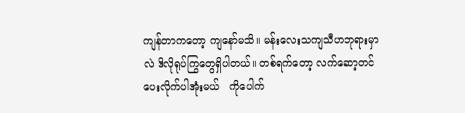ကျန်တာကတော့ ကျနော်မသိ။ မန်းလေးသကျသီဟဘုရားမှာလဲ ဒိလိုရုပ်ကြွတွေရှိပါတယ်။ တစ်ရက်တော့ လက်ဆော့တင်ပေးလိုက်ပါအုံးမယ်   ကိုပေါက်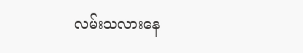လမ်းသလားနေ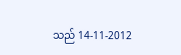သည် 14-11-2012